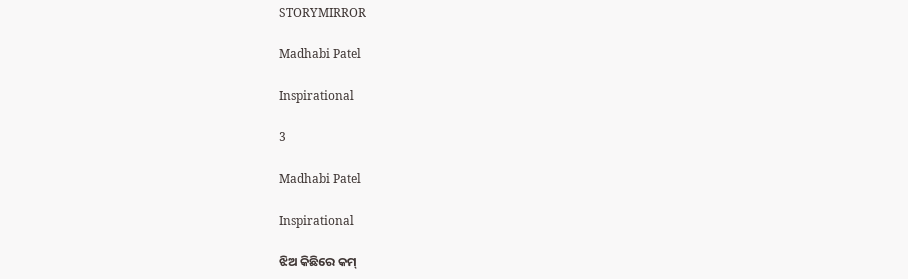STORYMIRROR

Madhabi Patel

Inspirational

3

Madhabi Patel

Inspirational

ଝିଅ କିଛିରେ କମ୍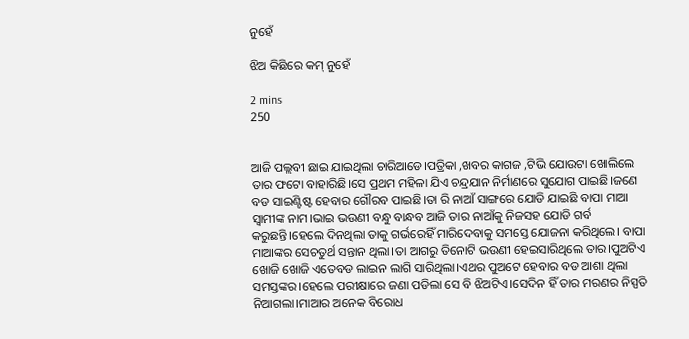ନୁହେଁ

ଝିଅ କିଛିରେ କମ୍ ନୁହେଁ

2 mins
250


ଆଜି ପଲ୍ଲବୀ ଛାଇ ଯାଇଥିଲା ଚାରିଆଡେ।ପତ୍ରିକା ,ଖବର କାଗଜ ,ଟିଭି ଯୋଉଟା ଖୋଲିଲେ ତାର ଫଟୋ ବାହାରିଛି।ସେ ପ୍ରଥମ ମହିଳା ଯିଏ ଚନ୍ଦ୍ରଯାନ ନିର୍ମାଣରେ ସୁଯୋଗ ପାଇଛି।ଜଣେ ବଡ ସାଇଣ୍ଟିଷ୍ଟ ହେବାର ଗୌରବ ପାଇଛି।ତା ରି ନାଆଁ ସାଙ୍ଗରେ ଯୋଡି ଯାଇଛି ବାପା ମାଆ ସ୍ବାମୀଙ୍କ ନାମ।ଭାଇ ଭଉଣୀ ବନ୍ଧୁ ବାନ୍ଧବ ଆଜି ତାର ନାଆଁକୁ ନିଜସହ ଯୋଡି ଗର୍ବ କରୁଛନ୍ତି।ହେଲେ ଦିନଥିଲା ତାକୁ ଗର୍ଭରେହିଁ ମାରିଦେବାକୁ ସମସ୍ତେ ଯୋଜନା କରିଥିଲେ। ବାପା ମାଆଙ୍କର ସେଚତୁର୍ଥ ସନ୍ତାନ ଥିଲା।ତା ଆଗରୁ ତିନୋଟି ଭଉଣୀ ହେଇସାରିଥିଲେ ତାର।ପୁଅଟିଏ ଖୋଜି ଖୋଜି ଏତେବଡ ଲାଇନ ଲାଗି ସାରିଥିଲା।ଏଥର ପୁଅଟେ ହେବାର ବଡ ଆଶା ଥିଲା ସମସ୍ତଙ୍କର।ହେଲେ ପରୀକ୍ଷାରେ ଜଣା ପଡିଲା ସେ ବି ଝିଅଟିଏ।ସେଦିନ ହିଁ ତାର ମରଣର ନିସ୍ପତି ନିଆଗଲା।ମାଆର ଅନେକ ବିରୋଧ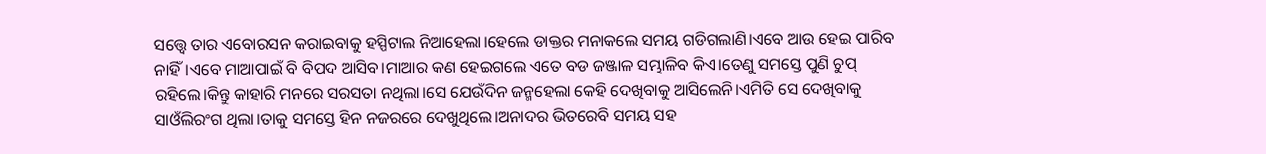ସତ୍ତ୍ବେ ତାର ଏବୋରସନ କରାଇବାକୁ ହସ୍ପିଟାଲ ନିଆହେଲା।ହେଲେ ଡାକ୍ତର ମନାକଲେ ସମୟ ଗଡିଗଲାଣି।ଏବେ ଆଉ ହେଇ ପାରିବ ନାହିଁ।ଏବେ ମାଆପାଇଁ ବି ବିପଦ ଆସିବ।ମାଆର କଣ ହେଇଗଲେ ଏତେ ବଡ ଜଞ୍ଜାଳ ସମ୍ଭାଳିବ କିଏ।ତେଣୁ ସମସ୍ତେ ପୁଣି ଚୁପ୍ ରହିଲେ।କିନ୍ତୁ କାହାରି ମନରେ ସରସତା ନଥିଲା।ସେ ଯେଉଁଦିନ ଜନ୍ମହେଲା କେହି ଦେଖିବାକୁ ଆସିଲେନି।ଏମିତି ସେ ଦେଖିବାକୁ ସାଓଁଲିରଂଗ ଥିଲା।ତାକୁ ସମସ୍ତେ ହିନ ନଜରରେ ଦେଖୁଥିଲେ।ଅନାଦର ଭିତରେବି ସମୟ ସହ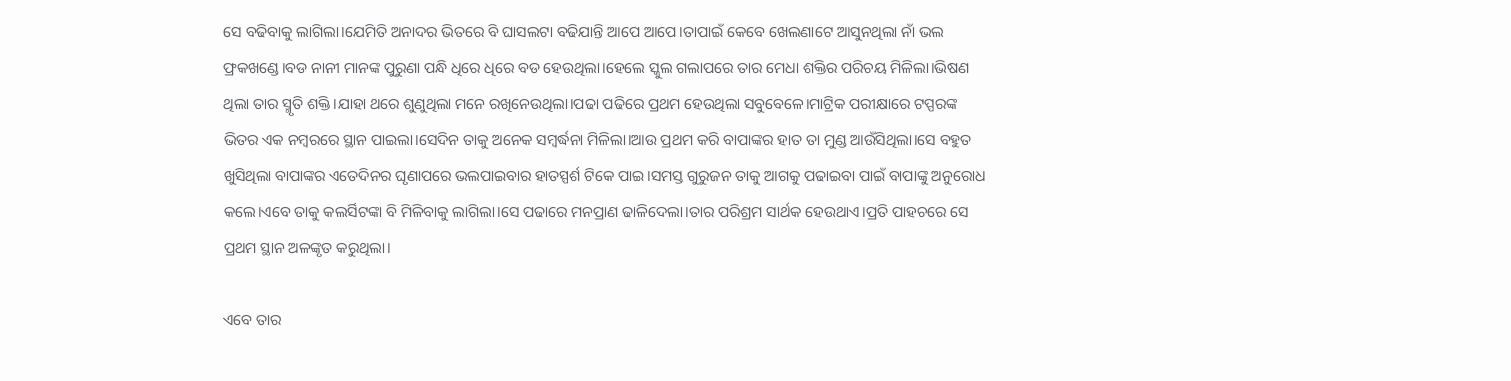ସେ ବଢିବାକୁ ଲାଗିଲା।ଯେମିତି ଅନାଦର ଭିତରେ ବି ଘାସଲଟା ବଢିଯାନ୍ତି ଆପେ ଆପେ।ତାପାଇଁ କେବେ ଖେଲଣାଟେ ଆସୁନଥିଲା ନାଁ ଭଲ ଫ୍ରକଖଣ୍ଡେ।ବଡ ନାନୀ ମାନଙ୍କ ପୁରୁଣା ପନ୍ଧି ଧିରେ ଧିରେ ବଡ ହେଉଥିଲା।ହେଲେ ସ୍କୁଲ ଗଲାପରେ ତାର ମେଧା ଶକ୍ତିର ପରିଚୟ ମିଳିଲା।ଭିଷଣ ଥିଲା ତାର ସ୍ମୃତି ଶକ୍ତି।ଯାହା ଥରେ ଶୁଣୁଥିଲା ମନେ ରଖିନେଉଥିଲା।ପଢା ପଢିରେ ପ୍ରଥମ ହେଉଥିଲା ସବୁବେଳେ।ମାଟ୍ରିକ ପରୀକ୍ଷାରେ ଟପ୍ପରଙ୍କ ଭିତର ଏକ ନମ୍ବରରେ ସ୍ଥାନ ପାଇଲା।ସେଦିନ ତାକୁ ଅନେକ ସମ୍ବର୍ଦ୍ଧନା ମିଳିଲା।ଆଉ ପ୍ରଥମ କରି ବାପାଙ୍କର ହାତ ତା ମୁଣ୍ଡ ଆଉଁସିଥିଲା।ସେ ବହୁତ ଖୁସିଥିଲା ବାପାଙ୍କର ଏତେଦିନର ଘୃଣାପରେ ଭଲପାଇବାର ହାତସ୍ପର୍ଶ ଟିକେ ପାଇ।ସମସ୍ତ ଗୁରୁଜନ ତାକୁ ଆଗକୁ ପଢାଇବା ପାଇଁ ବାପାଙ୍କୁ ଅନୁରୋଧ କଲେ।ଏବେ ତାକୁ କଲର୍ସିଟଙ୍କା ବି ମିଳିବାକୁ ଲାଗିଲା।ସେ ପଢାରେ ମନପ୍ରାଣ ଢାଳିଦେଲା।ତାର ପରିଶ୍ରମ ସାର୍ଥକ ହେଉଥାଏ।ପ୍ରତି ପାହଚରେ ସେ ପ୍ରଥମ ସ୍ଥାନ ଅଳଙ୍କୃତ କରୁଥିଲା।

ଏବେ ତାର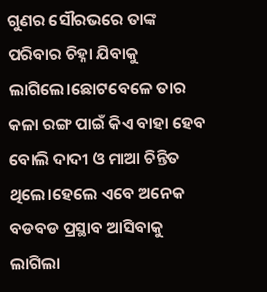ଗୁଣର ସୌରଭରେ ତାଙ୍କ ପରିବାର ଚିହ୍ନା ଯିବାକୁ ଲାଗିଲେ।ଛୋଟବେଳେ ତାର କଳା ରଙ୍ଗ ପାଇଁ କିଏ ବାହା ହେବ ବୋଲି ଦାଦୀ ଓ ମାଆ ଚିନ୍ତିତ ଥିଲେ।ହେଲେ ଏବେ ଅନେକ ବଡବଡ ପ୍ରସ୍ଥାବ ଆସିବାକୁ ଲାଗିଲା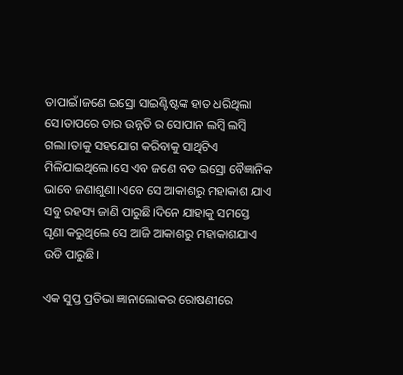ତାପାଇଁ।ଜଣେ ଇସ୍ରୋ ସାଇଣ୍ଟିଷ୍ଟଙ୍କ ହାତ ଧରିଥିଲା ସେ।ତାପରେ ତାର ଉନ୍ନତି ର ସୋପାନ ଲମ୍ବି ଲମ୍ବି ଗଲା।ତାକୁ ସହଯୋଗ କରିବାକୁ ସାଥିଟିଏ ମିଳିଯାଇଥିଲେ।ସେ ଏବ ଜଣେ ବଡ ଇସ୍ରୋ ବୈଜ୍ଞାନିକ ଭାବେ ଜଣାଶୁଣା।ଏବେ ସେ ଆକାଶରୁ ମହାକାଶ ଯାଏ ସବୁ ରହସ୍ୟ ଜାଣି ପାରୁଛି।ଦିନେ ଯାହାକୁ ସମସ୍ତେ ଘୃଣା କରୁଥିଲେ ସେ ଆଜି ଆକାଶରୁ ମହାକାଶଯାଏ ଉଡି ପାରୁଛି।

ଏକ ସୁପ୍ତ ପ୍ରତିଭା ଜ୍ଞାନାଲୋକର ରୋଷଣୀରେ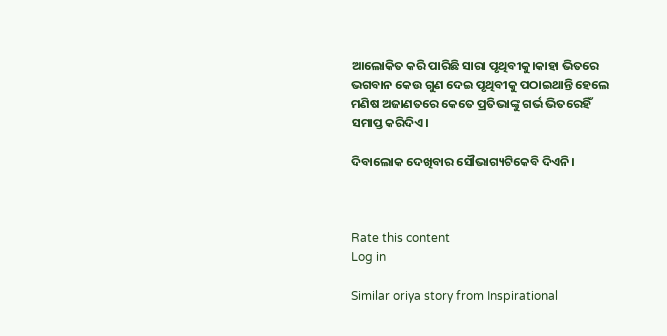ଆଲୋକିତ କରି ପାରିଛି ସାରା ପୃଥିବୀକୁ।କାହା ଭିତରେ ଭଗବାନ କେଉ ଗୁଣ ଦେଇ ପୃଥିବୀକୁ ପଠାଇଥାନ୍ତି ହେଲେ ମଣିଷ ଅଜାଣତରେ କେତେ ପ୍ରତିଭାଙ୍କୁ ଗର୍ଭ ଭିତରେହିଁ ସମାପ୍ତ କରିଦିଏ।

ଦିବାଲୋକ ଦେଖିବାର ସୌଭାଗ୍ୟଟିକେବି ଦିଏନି।



Rate this content
Log in

Similar oriya story from Inspirational